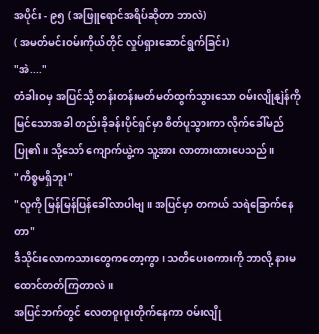အပိုင်း - ၉၅ ( အဖြူရောင်အရိပ်ဆိုတာ ဘာလဲ)
( အမတ်မင်းဝမ်းကိုယ်တိုင် လှုပ်ရှားဆောင်ရွက်ခြင်း)
"အဲ...."
တံခါးဝမှ အပြင်သို့ တန်းတန်းမတ်မတ်ထွက်သွားသော ဝမ်းလျိုနျဲန်ကို မြင်သောအခါ တည်းခိုခန်းပိုင်ရှင်မှာ စိတ်ပူသွားကာ လိုက်ခေါ်မည်ပြု၏။ သို့သော် ကျောက်ယွဲ့က သူ့အား လာတားထားပေသည်။
"ကိစ္စမရှိဘူး"
"လူကို မြန်မြန်ပြန်ခေါ်လာပါဗျ။ အပြင်မှာ တကယ် သရဲခြောက်နေတာ"
ဒီသိုင်းလောကသားတွေကတော့ကွာ ၊ သတိပေးစကားကို ဘာလို့ နားမထောင်တတ်ကြတာလဲ။
အပြင်ဘက်တွင် လေတဝူးဝူးတိုက်နေကာ ဝမ်းလျို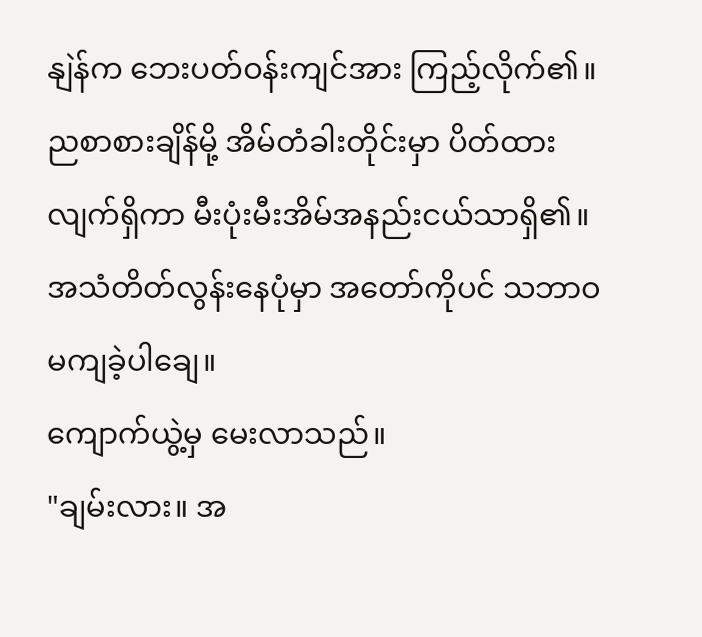နျဲန်က ဘေးပတ်ဝန်းကျင်အား ကြည့်လိုက်၏။ ညစာစားချိန်မို့ အိမ်တံခါးတိုင်းမှာ ပိတ်ထားလျက်ရှိကာ မီးပုံးမီးအိမ်အနည်းငယ်သာရှိ၏။ အသံတိတ်လွန်းနေပုံမှာ အတော်ကိုပင် သဘာဝမကျခဲ့ပါချေ။
ကျောက်ယွဲ့မှ မေးလာသည်။
"ချမ်းလား။ အ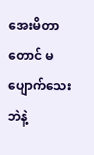အေးမိတာတောင် မပျောက်သေးဘဲနဲ့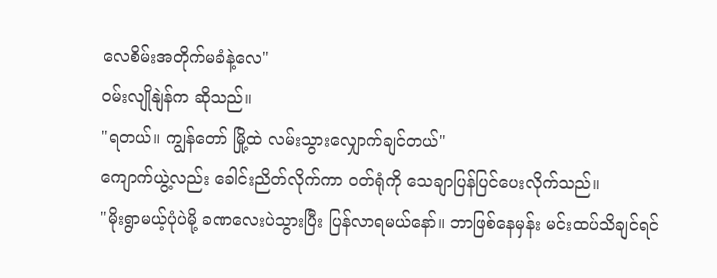လေစိမ်းအတိုက်မခံနဲ့လေ"
ဝမ်းလျိုနျဲန်က ဆိုသည်။
"ရတယ်။ ကျွန်တော် မြို့ထဲ လမ်းသွားလျှောက်ချင်တယ်"
ကျောက်ယွဲ့လည်း ခေါင်းညိတ်လိုက်ကာ ဝတ်ရုံကို သေချာပြန်ပြင်ပေးလိုက်သည်။
"မိုးရွာမယ့်ပုံပဲမို့ ခဏလေးပဲသွားပြီး ပြန်လာရမယ်နော်။ ဘာဖြစ်နေမှန်း မင်းထပ်သိချင်ရင်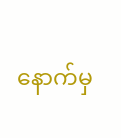နောက်မှ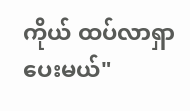ကိုယ် ထပ်လာရှာပေးမယ်"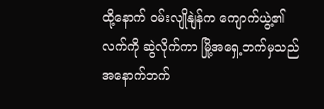ထို့နောက် ဝမ်းလျိုနျဲန်က ကျောက်ယွဲ့၏လက်ကို ဆွဲလိုက်ကာ မြို့အရှေ့ဘက်မှသည် အနောက်ဘက်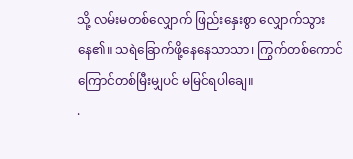သို့ လမ်းမတစ်လျှောက် ဖြည်းနှေးစွာ လျှောက်သွားနေ၏။ သရဲခြောက်ဖို့နေနေသာသာ၊ ကြွက်တစ်ကောင်ကြောင်တစ်မြီးမျှပင် မမြင်ရပါချေ။
.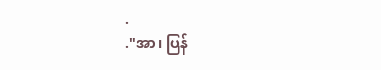.
."အာ၊ ပြန်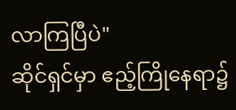လာကြပြီပဲ"
ဆိုင်ရှင်မှာ ဧည့်ကြိုနေရာ၌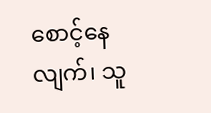စောင့်နေလျက်၊ သူ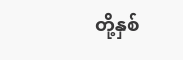တို့နှစ်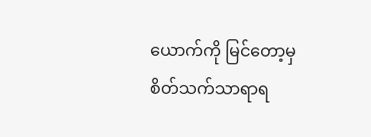ယောက်ကို မြင်တော့မှ စိတ်သက်သာရာရ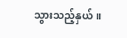သွားသည့်နှယ်။